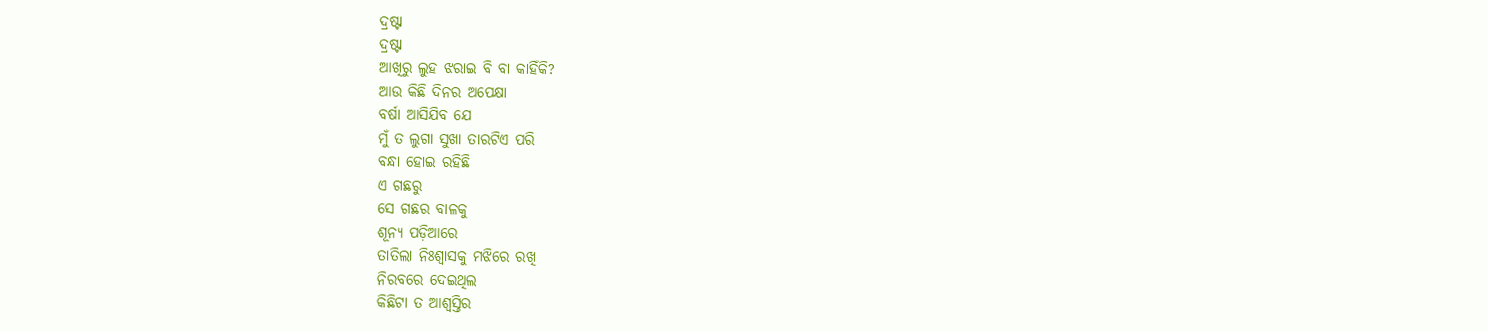ଦ୍ରଷ୍ଟା
ଦ୍ରଷ୍ଟା
ଆଖିରୁ ଲୁହ ଝରାଇ ବି ବା କାହିଁକି?
ଆଉ କିଛି ଦିନର ଅପେକ୍ଷା
ବର୍ଷା ଆସିଯିବ ଯେ
ମୁଁ ତ ଲୁଗା ସୁଖା ତାରଟିଏ ପରି
ବନ୍ଧା ହୋଇ ରହିଛି
ଏ ଗଛରୁ
ସେ ଗଛର ବାଳକୁ
ଶୂନ୍ୟ ପଡ଼ିଆରେ
ତାତିଲା ନିଃଶ୍ଵାସକୁ ମଝିରେ ରଖି
ନିରବରେ ଦେଇଥିଲ
କିଛିଟା ତ ଆଶ୍ଵସ୍ତିର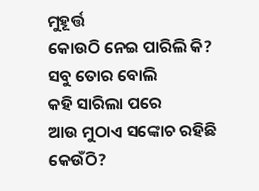ମୁହୂର୍ତ୍ତ
କୋଉଠି ନେଇ ପାରିଲି କି?
ସବୁ ତୋର ବୋଲି
କହି ସାରିଲା ପରେ
ଆଉ ମୁଠାଏ ସଙ୍କୋଚ ରହିଛି କେଉଁଠି?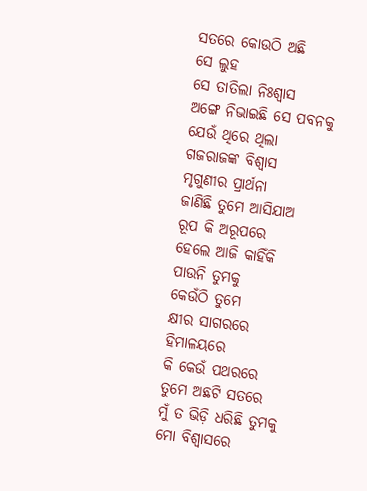ସତରେ କୋଉଠି ଅଛି
ସେ ଲୁହ
ସେ ତାତିଲା ନିଃଶ୍ଵାସ
ଅଙ୍ଗେ ନିଭାଇଛି ସେ ପବନକୁ
ଯେଉଁ ଥିରେ ଥିଲା
ଗଜରାଜଙ୍କ ବିଶ୍ଵାସ
ମୃଗୁଣୀର ପ୍ରାର୍ଥନା
ଜାଣିଛି ତୁମେ ଆସିଯାଅ
ରୂପ କି ଅରୂପରେ
ହେଲେ ଆଜି କାହିଁକି
ପାଉନି ତୁମକୁ
କେଉଁଠି ତୁମେ
କ୍ଷୀର ସାଗରରେ
ହିମାଳୟରେ
କି କେଉଁ ପଥରରେ
ତୁମେ ଅଛଟି ସତରେ
ମୁଁ ତ ଭିଡ଼ି ଧରିଛି ତୁମକୁ
ମୋ ବିଶ୍ଵାସରେ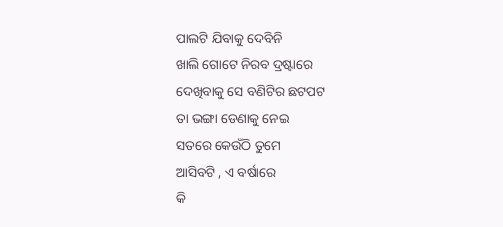ପାଲଟି ଯିବାକୁ ଦେବିନି
ଖାଲି ଗୋଟେ ନିରବ ଦ୍ରଷ୍ଟାରେ
ଦେଖିବାକୁ ସେ ବଣିଟିର ଛଟପଟ
ତା ଭଙ୍ଗା ଡେଣାକୁ ନେଇ
ସତରେ କେଉଁଠି ତୁମେ
ଆସିବଟି , ଏ ବର୍ଷାରେ
କି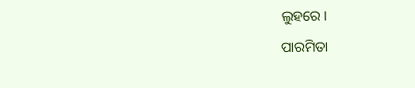ଲୁହରେ।
ପାରମିତା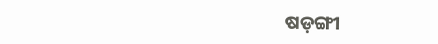ଷଡ଼ଙ୍ଗୀ